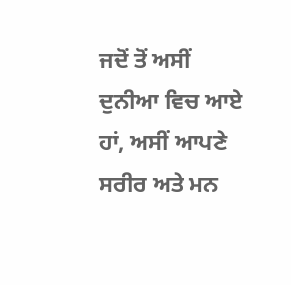ਜਦੋਂ ਤੋਂ ਅਸੀਂ ਦੁਨੀਆ ਵਿਚ ਆਏ ਹਾਂ, ਅਸੀਂ ਆਪਣੇ ਸਰੀਰ ਅਤੇ ਮਨ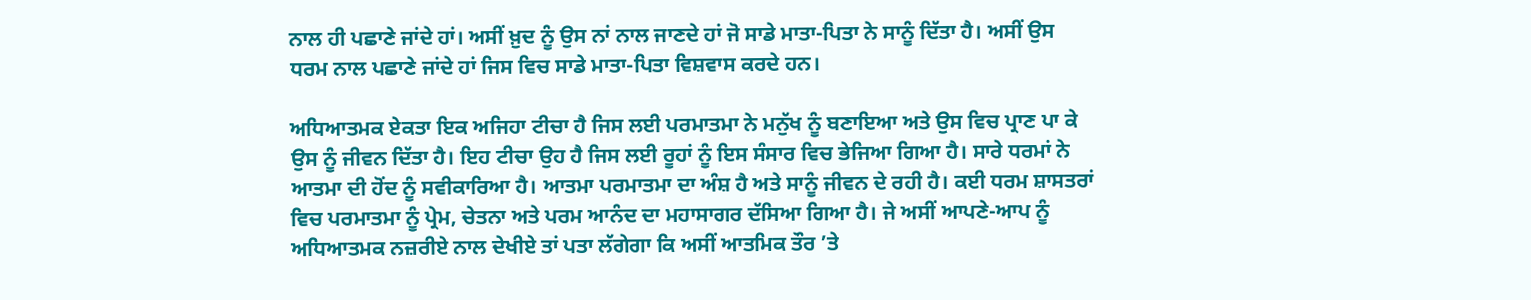ਨਾਲ ਹੀ ਪਛਾਣੇ ਜਾਂਦੇ ਹਾਂ। ਅਸੀਂ ਖ਼ੁਦ ਨੂੰ ਉਸ ਨਾਂ ਨਾਲ ਜਾਣਦੇ ਹਾਂ ਜੋ ਸਾਡੇ ਮਾਤਾ-ਪਿਤਾ ਨੇ ਸਾਨੂੰ ਦਿੱਤਾ ਹੈ। ਅਸੀਂ ਉਸ ਧਰਮ ਨਾਲ ਪਛਾਣੇ ਜਾਂਦੇ ਹਾਂ ਜਿਸ ਵਿਚ ਸਾਡੇ ਮਾਤਾ-ਪਿਤਾ ਵਿਸ਼ਵਾਸ ਕਰਦੇ ਹਨ।

ਅਧਿਆਤਮਕ ਏਕਤਾ ਇਕ ਅਜਿਹਾ ਟੀਚਾ ਹੈ ਜਿਸ ਲਈ ਪਰਮਾਤਮਾ ਨੇ ਮਨੁੱਖ ਨੂੰ ਬਣਾਇਆ ਅਤੇ ਉਸ ਵਿਚ ਪ੍ਰਾਣ ਪਾ ਕੇ ਉਸ ਨੂੰ ਜੀਵਨ ਦਿੱਤਾ ਹੈ। ਇਹ ਟੀਚਾ ਉਹ ਹੈ ਜਿਸ ਲਈ ਰੂਹਾਂ ਨੂੰ ਇਸ ਸੰਸਾਰ ਵਿਚ ਭੇਜਿਆ ਗਿਆ ਹੈ। ਸਾਰੇ ਧਰਮਾਂ ਨੇ ਆਤਮਾ ਦੀ ਹੋਂਦ ਨੂੰ ਸਵੀਕਾਰਿਆ ਹੈ। ਆਤਮਾ ਪਰਮਾਤਮਾ ਦਾ ਅੰਸ਼ ਹੈ ਅਤੇ ਸਾਨੂੰ ਜੀਵਨ ਦੇ ਰਹੀ ਹੈ। ਕਈ ਧਰਮ ਸ਼ਾਸਤਰਾਂ ਵਿਚ ਪਰਮਾਤਮਾ ਨੂੰ ਪ੍ਰੇਮ, ਚੇਤਨਾ ਅਤੇ ਪਰਮ ਆਨੰਦ ਦਾ ਮਹਾਸਾਗਰ ਦੱਸਿਆ ਗਿਆ ਹੈ। ਜੇ ਅਸੀਂ ਆਪਣੇ-ਆਪ ਨੂੰ ਅਧਿਆਤਮਕ ਨਜ਼ਰੀਏ ਨਾਲ ਦੇਖੀਏ ਤਾਂ ਪਤਾ ਲੱਗੇਗਾ ਕਿ ਅਸੀਂ ਆਤਮਿਕ ਤੌਰ ’ਤੇ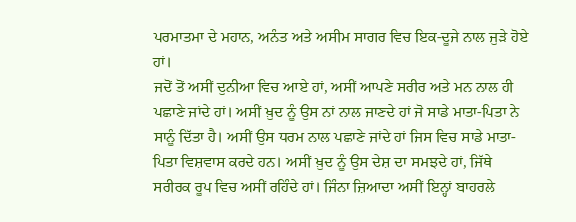ਪਰਮਾਤਮਾ ਦੇ ਮਹਾਨ, ਅਨੰਤ ਅਤੇ ਅਸੀਮ ਸਾਗਰ ਵਿਚ ਇਕ-ਦੂਜੇ ਨਾਲ ਜੁੜੇ ਹੋਏ ਹਾਂ।
ਜਦੋਂ ਤੋਂ ਅਸੀਂ ਦੁਨੀਆ ਵਿਚ ਆਏ ਹਾਂ, ਅਸੀਂ ਆਪਣੇ ਸਰੀਰ ਅਤੇ ਮਨ ਨਾਲ ਹੀ ਪਛਾਣੇ ਜਾਂਦੇ ਹਾਂ। ਅਸੀਂ ਖ਼ੁਦ ਨੂੰ ਉਸ ਨਾਂ ਨਾਲ ਜਾਣਦੇ ਹਾਂ ਜੋ ਸਾਡੇ ਮਾਤਾ-ਪਿਤਾ ਨੇ ਸਾਨੂੰ ਦਿੱਤਾ ਹੈ। ਅਸੀਂ ਉਸ ਧਰਮ ਨਾਲ ਪਛਾਣੇ ਜਾਂਦੇ ਹਾਂ ਜਿਸ ਵਿਚ ਸਾਡੇ ਮਾਤਾ-ਪਿਤਾ ਵਿਸ਼ਵਾਸ ਕਰਦੇ ਹਨ। ਅਸੀਂ ਖ਼ੁਦ ਨੂੰ ਉਸ ਦੇਸ਼ ਦਾ ਸਮਝਦੇ ਹਾਂ, ਜਿੱਥੇ ਸਰੀਰਕ ਰੂਪ ਵਿਚ ਅਸੀਂ ਰਹਿੰਦੇ ਹਾਂ। ਜਿੰਨਾ ਜ਼ਿਆਦਾ ਅਸੀਂ ਇਨ੍ਹਾਂ ਬਾਹਰਲੇ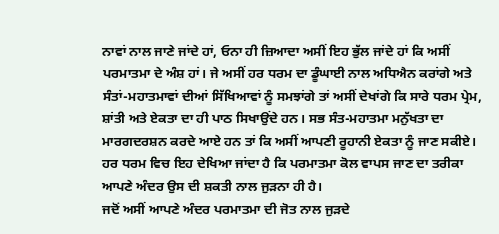ਨਾਵਾਂ ਨਾਲ ਜਾਣੇ ਜਾਂਦੇ ਹਾਂ, ਓਨਾ ਹੀ ਜ਼ਿਆਦਾ ਅਸੀਂ ਇਹ ਭੁੱਲ ਜਾਂਦੇ ਹਾਂ ਕਿ ਅਸੀਂ ਪਰਮਾਤਮਾ ਦੇ ਅੰਸ਼ ਹਾਂ। ਜੇ ਅਸੀਂ ਹਰ ਧਰਮ ਦਾ ਡੂੰਘਾਈ ਨਾਲ ਅਧਿਐਨ ਕਰਾਂਗੇ ਅਤੇ ਸੰਤਾਂ-ਮਹਾਤਮਾਵਾਂ ਦੀਆਂ ਸਿੱਖਿਆਵਾਂ ਨੂੰ ਸਮਝਾਂਗੇ ਤਾਂ ਅਸੀਂ ਦੇਖਾਂਗੇ ਕਿ ਸਾਰੇ ਧਰਮ ਪ੍ਰੇਮ, ਸ਼ਾਂਤੀ ਅਤੇ ਏਕਤਾ ਦਾ ਹੀ ਪਾਠ ਸਿਖਾਉਂਦੇ ਹਨ। ਸਭ ਸੰਤ-ਮਹਾਤਮਾ ਮਨੁੱਖਤਾ ਦਾ ਮਾਰਗਦਰਸ਼ਨ ਕਰਦੇ ਆਏ ਹਨ ਤਾਂ ਕਿ ਅਸੀਂ ਆਪਣੀ ਰੂਹਾਨੀ ਏਕਤਾ ਨੂੰ ਜਾਣ ਸਕੀਏ। ਹਰ ਧਰਮ ਵਿਚ ਇਹ ਦੇਖਿਆ ਜਾਂਦਾ ਹੈ ਕਿ ਪਰਮਾਤਮਾ ਕੋਲ ਵਾਪਸ ਜਾਣ ਦਾ ਤਰੀਕਾ ਆਪਣੇ ਅੰਦਰ ਉਸ ਦੀ ਸ਼ਕਤੀ ਨਾਲ ਜੁੜਨਾ ਹੀ ਹੈ।
ਜਦੋਂ ਅਸੀਂ ਆਪਣੇ ਅੰਦਰ ਪਰਮਾਤਮਾ ਦੀ ਜੋਤ ਨਾਲ ਜੁੜਦੇ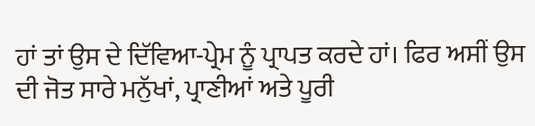ਹਾਂ ਤਾਂ ਉਸ ਦੇ ਦਿੱਵਿਆ-ਪ੍ਰੇਮ ਨੂੰ ਪ੍ਰਾਪਤ ਕਰਦੇ ਹਾਂ। ਫਿਰ ਅਸੀਂ ਉਸ ਦੀ ਜੋਤ ਸਾਰੇ ਮਨੁੱਖਾਂ, ਪ੍ਰਾਣੀਆਂ ਅਤੇ ਪੂਰੀ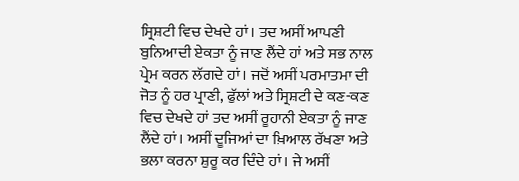ਸ੍ਰਿਸ਼ਟੀ ਵਿਚ ਦੇਖਦੇ ਹਾਂ। ਤਦ ਅਸੀਂ ਆਪਣੀ ਬੁਨਿਆਦੀ ਏਕਤਾ ਨੂੰ ਜਾਣ ਲੈਂਦੇ ਹਾਂ ਅਤੇ ਸਭ ਨਾਲ ਪ੍ਰੇਮ ਕਰਨ ਲੱਗਦੇ ਹਾਂ। ਜਦੋਂ ਅਸੀਂ ਪਰਮਾਤਮਾ ਦੀ ਜੋਤ ਨੂੰ ਹਰ ਪ੍ਰਾਣੀ, ਫੁੱਲਾਂ ਅਤੇ ਸ੍ਰਿਸ਼ਟੀ ਦੇ ਕਣ-ਕਣ ਵਿਚ ਦੇਖਦੇ ਹਾਂ ਤਦ ਅਸੀਂ ਰੂਹਾਨੀ ਏਕਤਾ ਨੂੰ ਜਾਣ ਲੈਂਦੇ ਹਾਂ। ਅਸੀਂ ਦੂਜਿਆਂ ਦਾ ਖ਼ਿਆਲ ਰੱਖਣਾ ਅਤੇ ਭਲਾ ਕਰਨਾ ਸ਼ੁਰੂ ਕਰ ਦਿੰਦੇ ਹਾਂ। ਜੇ ਅਸੀਂ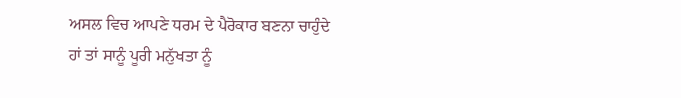ਅਸਲ ਵਿਚ ਆਪਣੇ ਧਰਮ ਦੇ ਪੈਰੋਕਾਰ ਬਣਨਾ ਚਾਹੁੰਦੇ ਹਾਂ ਤਾਂ ਸਾਨੂੰ ਪੂਰੀ ਮਨੁੱਖਤਾ ਨੂੰ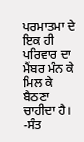ਪਰਮਾਤਮਾ ਦੇ ਇਕ ਹੀ ਪਰਿਵਾਰ ਦਾ ਮੈਂਬਰ ਮੰਨ ਕੇ ਮਿਲ ਕੇ ਬੈਠਣਾ ਚਾਹੀਦਾ ਹੈ।
-ਸੰਤ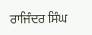ਰਾਜਿੰਦਰ ਸਿੰਘ